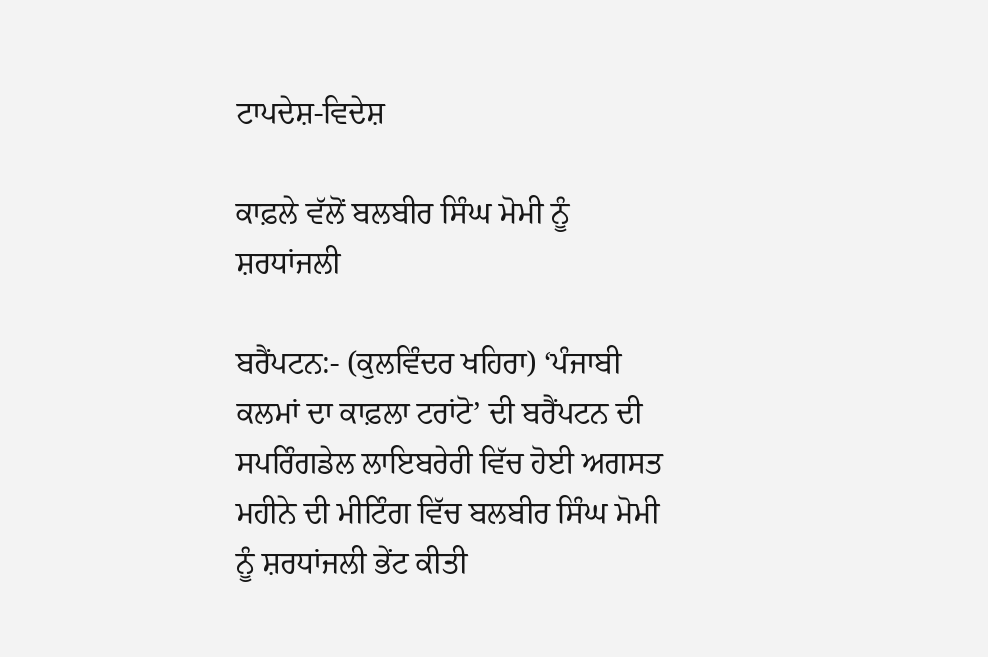ਟਾਪਦੇਸ਼-ਵਿਦੇਸ਼

ਕਾਫ਼ਲੇ ਵੱਲੋਂ ਬਲਬੀਰ ਸਿੰਘ ਮੋਮੀ ਨੂੰ ਸ਼ਰਧਾਂਜਲੀ

ਬਰੈਂਪਟਨ:- (ਕੁਲਵਿੰਦਰ ਖਹਿਰਾ) ‘ਪੰਜਾਬੀ ਕਲਮਾਂ ਦਾ ਕਾਫ਼ਲਾ ਟਰਾਂਟੋ’ ਦੀ ਬਰੈਂਪਟਨ ਦੀ ਸਪਰਿੰਗਡੇਲ ਲਾਇਬਰੇਰੀ ਵਿੱਚ ਹੋਈ ਅਗਸਤ ਮਹੀਨੇ ਦੀ ਮੀਟਿੰਗ ਵਿੱਚ ਬਲਬੀਰ ਸਿੰਘ ਮੋਮੀ ਨੂੰ ਸ਼ਰਧਾਂਜਲੀ ਭੇਂਟ ਕੀਤੀ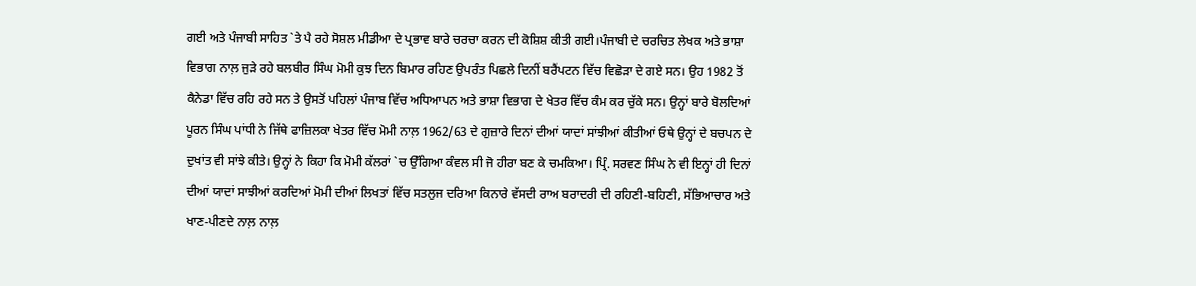ਗਈ ਅਤੇ ਪੰਜਾਬੀ ਸਾਹਿਤ `ਤੇ ਪੈ ਰਹੇ ਸੋਸ਼ਲ ਮੀਡੀਆ ਦੇ ਪ੍ਰਭਾਵ ਬਾਰੇ ਚਰਚਾ ਕਰਨ ਦੀ ਕੋਸ਼ਿਸ਼ ਕੀਤੀ ਗਈ।ਪੰਜਾਬੀ ਦੇ ਚਰਚਿਤ ਲੇਖਕ ਅਤੇ ਭਾਸ਼ਾ ਵਿਭਾਗ ਨਾਲ਼ ਜੁੜੇ ਰਹੇ ਬਲਬੀਰ ਸਿੰਘ ਮੋਮੀ ਕੁਝ ਦਿਨ ਬਿਮਾਰ ਰਹਿਣ ਉਪਰੰਤ ਪਿਛਲੇ ਦਿਨੀਂ ਬਰੈਂਪਟਨ ਵਿੱਚ ਵਿਛੋੜਾ ਦੇ ਗਏ ਸਨ। ਉਹ 1982 ਤੋਂ ਕੈਨੇਡਾ ਵਿੱਚ ਰਹਿ ਰਹੇ ਸਨ ਤੇ ਉਸਤੋਂ ਪਹਿਲਾਂ ਪੰਜਾਬ ਵਿੱਚ ਅਧਿਆਪਨ ਅਤੇ ਭਾਸ਼ਾ ਵਿਭਾਗ ਦੇ ਖੇਤਰ ਵਿੱਚ ਕੰਮ ਕਰ ਚੁੱਕੇ ਸਨ। ਉਨ੍ਹਾਂ ਬਾਰੇ ਬੋਲਦਿਆਂ ਪੂਰਨ ਸਿੰਘ ਪਾਂਧੀ ਨੇ ਜਿੱਥੇ ਫਾਜ਼ਿਲਕਾ ਖੇਤਰ ਵਿੱਚ ਮੋਮੀ ਨਾਲ਼ 1962/63 ਦੇ ਗੁਜ਼ਾਰੇ ਦਿਨਾਂ ਦੀਆਂ ਯਾਦਾਂ ਸਾਂਝੀਆਂ ਕੀਤੀਆਂ ਓਥੇ ਉਨ੍ਹਾਂ ਦੇ ਬਚਪਨ ਦੇ ਦੁਖਾਂਤ ਵੀ ਸਾਂਝੇ ਕੀਤੇ। ਉਨ੍ਹਾਂ ਨੇ ਕਿਹਾ ਕਿ ਮੋਮੀ ਕੱਲਰਾਂ `ਚ ਉੱਗਿਆ ਕੰਵਲ ਸੀ ਜੋ ਹੀਰਾ ਬਣ ਕੇ ਚਮਕਿਆ। ਪ੍ਰਿੰ. ਸਰਵਣ ਸਿੰਘ ਨੇ ਵੀ ਇਨ੍ਹਾਂ ਹੀ ਦਿਨਾਂ ਦੀਆਂ ਯਾਦਾਂ ਸਾਝੀਆਂ ਕਰਦਿਆਂ ਮੋਮੀ ਦੀਆਂ ਲਿਖਤਾਂ ਵਿੱਚ ਸਤਲੁਜ ਦਰਿਆ ਕਿਨਾਰੇ ਵੱਸਦੀ ਰਾਅ ਬਰਾਦਰੀ ਦੀ ਰਹਿਣੀ-ਬਹਿਣੀ, ਸੱਭਿਆਚਾਰ ਅਤੇ ਖਾਣ-ਪੀਣਦੇ ਨਾਲ਼ ਨਾਲ਼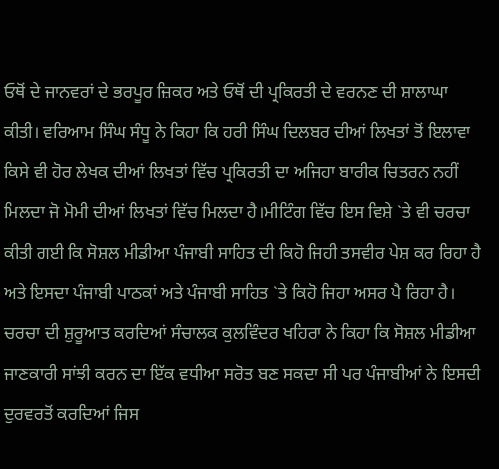ਓਥੋਂ ਦੇ ਜਾਨਵਰਾਂ ਦੇ ਭਰਪੂਰ ਜ਼ਿਕਰ ਅਤੇ ਓਥੋਂ ਦੀ ਪ੍ਰਕਿਰਤੀ ਦੇ ਵਰਨਣ ਦੀ ਸ਼ਾਲਾਘਾ ਕੀਤੀ। ਵਰਿਆਮ ਸਿੰਘ ਸੰਧੂ ਨੇ ਕਿਹਾ ਕਿ ਹਰੀ ਸਿੰਘ ਦਿਲਬਰ ਦੀਆਂ ਲਿਖਤਾਂ ਤੋਂ ਇਲਾਵਾ ਕਿਸੇ ਵੀ ਹੋਰ ਲੇਖਕ ਦੀਆਂ ਲਿਖਤਾਂ ਵਿੱਚ ਪ੍ਰਕਿਰਤੀ ਦਾ ਅਜਿਹਾ ਬਾਰੀਕ ਚਿਤਰਨ ਨਹੀਂ ਮਿਲਦਾ ਜੋ ਮੋਮੀ ਦੀਆਂ ਲਿਖਤਾਂ ਵਿੱਚ ਮਿਲਦਾ ਹੈ।ਮੀਟਿੰਗ ਵਿੱਚ ਇਸ ਵਿਸ਼ੇ `ਤੇ ਵੀ ਚਰਚਾ ਕੀਤੀ ਗਈ ਕਿ ਸੋਸ਼ਲ ਮੀਡੀਆ ਪੰਜਾਬੀ ਸਾਹਿਤ ਦੀ ਕਿਹੋ ਜਿਹੀ ਤਸਵੀਰ ਪੇਸ਼ ਕਰ ਰਿਹਾ ਹੈ ਅਤੇ ਇਸਦਾ ਪੰਜਾਬੀ ਪਾਠਕਾਂ ਅਤੇ ਪੰਜਾਬੀ ਸਾਹਿਤ `ਤੇ ਕਿਹੋ ਜਿਹਾ ਅਸਰ ਪੈ ਰਿਹਾ ਹੈ। ਚਰਚਾ ਦੀ ਸ਼ੁਰੂਆਤ ਕਰਦਿਆਂ ਸੰਚਾਲਕ ਕੁਲਵਿੰਦਰ ਖਹਿਰਾ ਨੇ ਕਿਹਾ ਕਿ ਸੋਸ਼ਲ ਮੀਡੀਆ ਜਾਣਕਾਰੀ ਸਾਂਝੀ ਕਰਨ ਦਾ ਇੱਕ ਵਧੀਆ ਸਰੋਤ ਬਣ ਸਕਦਾ ਸੀ ਪਰ ਪੰਜਾਬੀਆਂ ਨੇ ਇਸਦੀ ਦੁਰਵਰਤੋਂ ਕਰਦਿਆਂ ਜਿਸ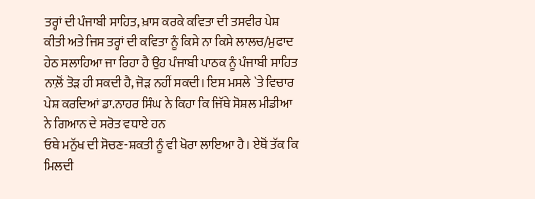ਤਰ੍ਹਾਂ ਦੀ ਪੰਜਾਬੀ ਸਾਹਿਤ, ਖ਼ਾਸ ਕਰਕੇ ਕਵਿਤਾ ਦੀ ਤਸਵੀਰ ਪੇਸ਼ ਕੀਤੀ ਅਤੇ ਜਿਸ ਤਰ੍ਹਾਂ ਦੀ ਕਵਿਤਾ ਨੂੰ ਕਿਸੇ ਨਾ ਕਿਸੇ ਲਾਲਚ/ਮੁਫਾਦ ਹੇਠ ਸਲਾਹਿਆ ਜਾ ਰਿਹਾ ਹੈ ਉਹ ਪੰਜਾਬੀ ਪਾਠਕ ਨੂੰ ਪੰਜਾਬੀ ਸਾਹਿਤ ਨਾਲ਼ੋਂ ਤੋੜ ਹੀ ਸਕਦੀ ਹੈ, ਜੋੜ ਨਹੀਂ ਸਕਦੀ। ਇਸ ਮਸਲੇ `ਤੇ ਵਿਚਾਰ ਪੇਸ਼ ਕਰਦਿਆਂ ਡਾ.ਨਾਹਰ ਸਿੰਘ ਨੇ ਕਿਹਾ ਕਿ ਜਿੱਥੇ ਸੋਸ਼ਲ ਮੀਡੀਆ ਨੇ ਗਿਆਨ ਦੇ ਸਰੋਤ ਵਧਾਏ ਹਨ
ਓਥੇ ਮਨੁੱਖ ਦੀ ਸੋਚਣ-ਸ਼ਕਤੀ ਨੂੰ ਵੀ ਖੋਰਾ ਲਾਇਆ ਹੈ। ਏਥੋਂ ਤੱਕ ਕਿ ਮਿਲਦੀ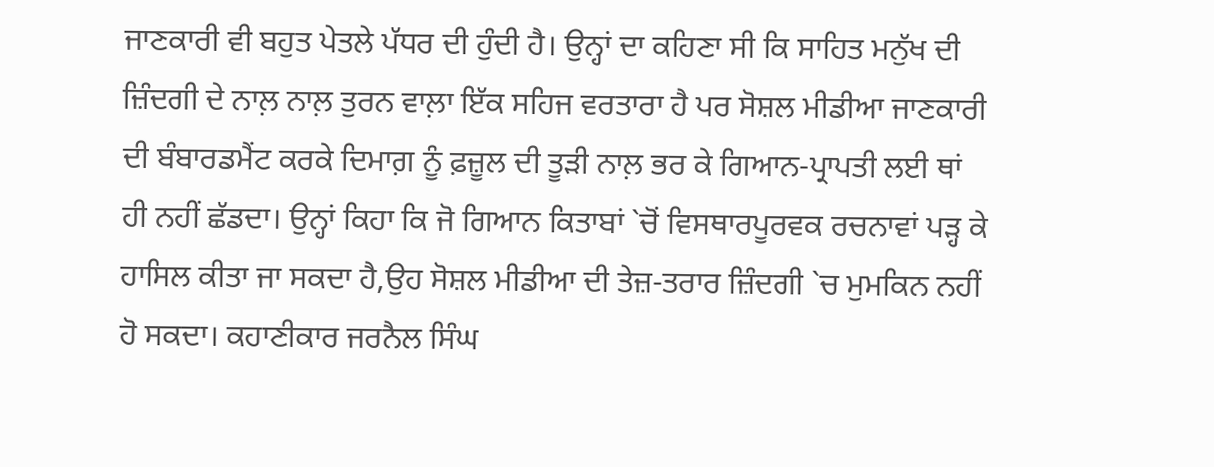ਜਾਣਕਾਰੀ ਵੀ ਬਹੁਤ ਪੇਤਲੇ ਪੱਧਰ ਦੀ ਹੁੰਦੀ ਹੈ। ਉਨ੍ਹਾਂ ਦਾ ਕਹਿਣਾ ਸੀ ਕਿ ਸਾਹਿਤ ਮਨੁੱਖ ਦੀ ਜ਼ਿੰਦਗੀ ਦੇ ਨਾਲ਼ ਨਾਲ਼ ਤੁਰਨ ਵਾਲ਼ਾ ਇੱਕ ਸਹਿਜ ਵਰਤਾਰਾ ਹੈ ਪਰ ਸੋਸ਼ਲ ਮੀਡੀਆ ਜਾਣਕਾਰੀ ਦੀ ਬੰਬਾਰਡਮੈਂਟ ਕਰਕੇ ਦਿਮਾਗ਼ ਨੂੰ ਫ਼ਜ਼ੂਲ ਦੀ ਤੂੜੀ ਨਾਲ਼ ਭਰ ਕੇ ਗਿਆਨ-ਪ੍ਰਾਪਤੀ ਲਈ ਥਾਂ ਹੀ ਨਹੀਂ ਛੱਡਦਾ। ਉਨ੍ਹਾਂ ਕਿਹਾ ਕਿ ਜੋ ਗਿਆਨ ਕਿਤਾਬਾਂ `ਚੋਂ ਵਿਸਥਾਰਪੂਰਵਕ ਰਚਨਾਵਾਂ ਪੜ੍ਹ ਕੇ ਹਾਸਿਲ ਕੀਤਾ ਜਾ ਸਕਦਾ ਹੈ,ਉਹ ਸੋਸ਼ਲ ਮੀਡੀਆ ਦੀ ਤੇਜ਼-ਤਰਾਰ ਜ਼ਿੰਦਗੀ `ਚ ਮੁਮਕਿਨ ਨਹੀਂ ਹੋ ਸਕਦਾ। ਕਹਾਣੀਕਾਰ ਜਰਨੈਲ ਸਿੰਘ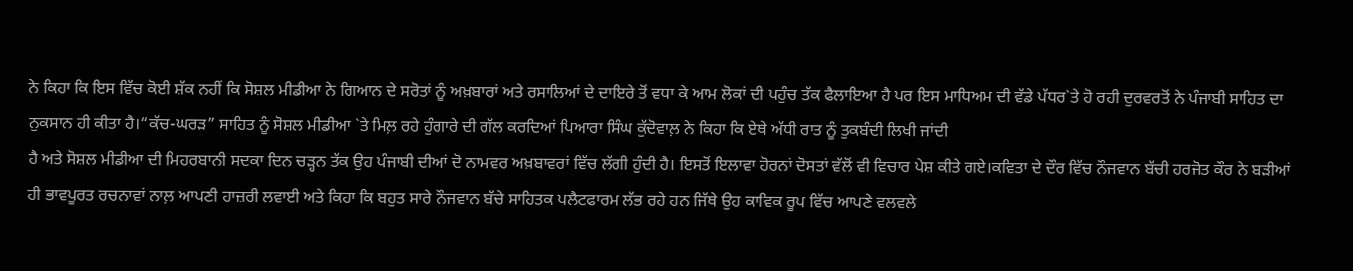ਨੇ ਕਿਹਾ ਕਿ ਇਸ ਵਿੱਚ ਕੋਈ ਸ਼ੱਕ ਨਹੀਂ ਕਿ ਸੋਸ਼ਲ ਮੀਡੀਆ ਨੇ ਗਿਆਨ ਦੇ ਸਰੋਤਾਂ ਨੂੰ ਅਖ਼ਬਾਰਾਂ ਅਤੇ ਰਸਾਲਿਆਂ ਦੇ ਦਾਇਰੇ ਤੋਂ ਵਧਾ ਕੇ ਆਮ ਲੋਕਾਂ ਦੀ ਪਹੁੰਚ ਤੱਕ ਫੈਲਾਇਆ ਹੈ ਪਰ ਇਸ ਮਾਧਿਅਮ ਦੀ ਵੱਡੇ ਪੱਧਰ`ਤੇ ਹੋ ਰਹੀ ਦੁਰਵਰਤੋਂ ਨੇ ਪੰਜਾਬੀ ਸਾਹਿਤ ਦਾ ਨੁਕਸਾਨ ਹੀ ਕੀਤਾ ਹੈ।“ਕੱਚ-ਘਰੜ” ਸਾਹਿਤ ਨੂੰ ਸੋਸ਼ਲ ਮੀਡੀਆ `ਤੇ ਮਿਲ਼ ਰਹੇ ਹੁੰਗਾਰੇ ਦੀ ਗੱਲ ਕਰਦਿਆਂ ਪਿਆਰਾ ਸਿੰਘ ਕੁੱਦੋਵਾਲ਼ ਨੇ ਕਿਹਾ ਕਿ ਏਥੇ ਅੱਧੀ ਰਾਤ ਨੂੰ ਤੁਕਬੰਦੀ ਲਿਖੀ ਜਾਂਦੀ
ਹੈ ਅਤੇ ਸੋਸ਼ਲ ਮੀਡੀਆ ਦੀ ਮਿਹਰਬਾਨੀ ਸਦਕਾ ਦਿਨ ਚੜ੍ਹਨ ਤੱਕ ਉਹ ਪੰਜਾਬੀ ਦੀਆਂ ਦੋ ਨਾਮਵਰ ਅਖ਼ਬਾਵਰਾਂ ਵਿੱਚ ਲੱਗੀ ਹੁੰਦੀ ਹੈ। ਇਸਤੋਂ ਇਲਾਵਾ ਹੋਰਨਾਂ ਦੋਸਤਾਂ ਵੱਲੋਂ ਵੀ ਵਿਚਾਰ ਪੇਸ਼ ਕੀਤੇ ਗਏ।ਕਵਿਤਾ ਦੇ ਦੌਰ ਵਿੱਚ ਨੌਜਵਾਨ ਬੱਚੀ ਹਰਜੋਤ ਕੌਰ ਨੇ ਬੜੀਆਂ ਹੀ ਭਾਵਪੂਰਤ ਰਚਨਾਵਾਂ ਨਾਲ਼ ਆਪਣੀ ਹਾਜ਼ਰੀ ਲਵਾਈ ਅਤੇ ਕਿਹਾ ਕਿ ਬਹੁਤ ਸਾਰੇ ਨੌਜਵਾਨ ਬੱਚੇ ਸਾਹਿਤਕ ਪਲੈਟਫਾਰਮ ਲੱਭ ਰਹੇ ਹਨ ਜਿੱਥੇ ਉਹ ਕਾਵਿਕ ਰੂਪ ਵਿੱਚ ਆਪਣੇ ਵਲਵਲੇ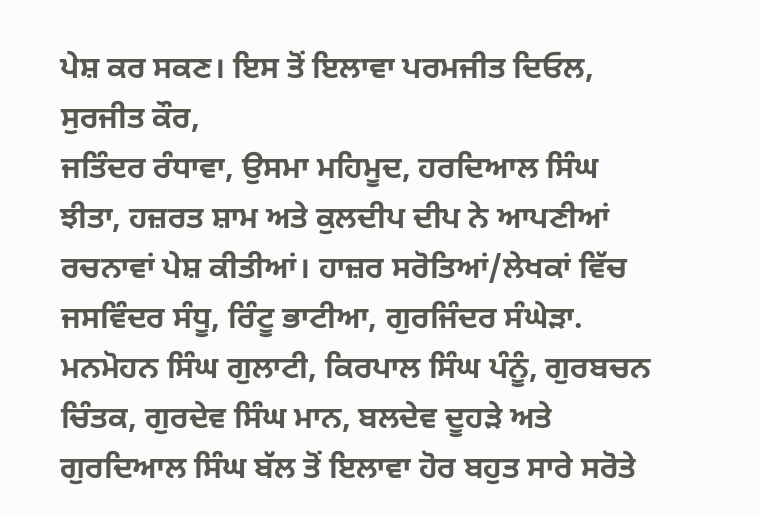ਪੇਸ਼ ਕਰ ਸਕਣ। ਇਸ ਤੋਂ ਇਲਾਵਾ ਪਰਮਜੀਤ ਦਿਓਲ, ਸੁਰਜੀਤ ਕੌਰ,
ਜਤਿੰਦਰ ਰੰਧਾਵਾ, ਉਸਮਾ ਮਹਿਮੂਦ, ਹਰਦਿਆਲ ਸਿੰਘ ਝੀਤਾ, ਹਜ਼ਰਤ ਸ਼ਾਮ ਅਤੇ ਕੁਲਦੀਪ ਦੀਪ ਨੇ ਆਪਣੀਆਂ ਰਚਨਾਵਾਂ ਪੇਸ਼ ਕੀਤੀਆਂ। ਹਾਜ਼ਰ ਸਰੋਤਿਆਂ/ਲੇਖਕਾਂ ਵਿੱਚ ਜਸਵਿੰਦਰ ਸੰਧੂ, ਰਿੰਟੂ ਭਾਟੀਆ, ਗੁਰਜਿੰਦਰ ਸੰਘੇੜਾ. ਮਨਮੋਹਨ ਸਿੰਘ ਗੁਲਾਟੀ, ਕਿਰਪਾਲ ਸਿੰਘ ਪੰਨੂੰ, ਗੁਰਬਚਨ ਚਿੰਤਕ, ਗੁਰਦੇਵ ਸਿੰਘ ਮਾਨ, ਬਲਦੇਵ ਦੂਹੜੇ ਅਤੇ ਗੁਰਦਿਆਲ ਸਿੰਘ ਬੱਲ ਤੋਂ ਇਲਾਵਾ ਹੋਰ ਬਹੁਤ ਸਾਰੇ ਸਰੋਤੇ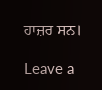ਹਾਜ਼ਰ ਸਨ।

Leave a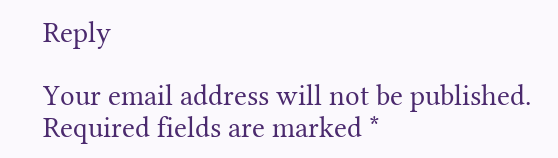Reply

Your email address will not be published. Required fields are marked *